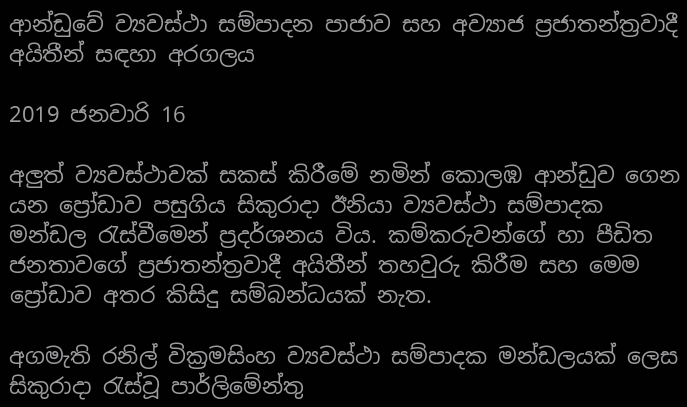ආන්ඩුවේ ව්‍යවස්ථා සම්පාදන පාජාව සහ අව්‍යාජ ප්‍රජාතන්ත්‍රවාදී අයිතීන් සඳහා අරගලය

2019 ජනවාරි 16

අලුත් ව්‍යවස්ථාවක් සකස් කිරීමේ නමින් කොලඹ ආන්ඩුව ගෙන යන ප්‍රෝඩාව පසුගිය සිකුරාදා ඊනියා ව්‍යවස්ථා සම්පාදක මන්ඩල රැස්වීමෙන් ප්‍රදර්ශනය විය. කම්කරුවන්ගේ හා පීඩිත ජනතාවගේ ප්‍රජාතන්ත්‍රවාදී අයිතීන් තහවුරු කිරීම සහ මෙම ප්‍රෝඩාව අතර කිසිදු සම්බන්ධයක් නැත.

අගමැති රනිල් වික්‍රමසිංහ ව්‍යවස්ථා සම්පාදක මන්ඩලයක් ලෙස සිකුරාදා රැස්වූ පාර්ලිමේන්තු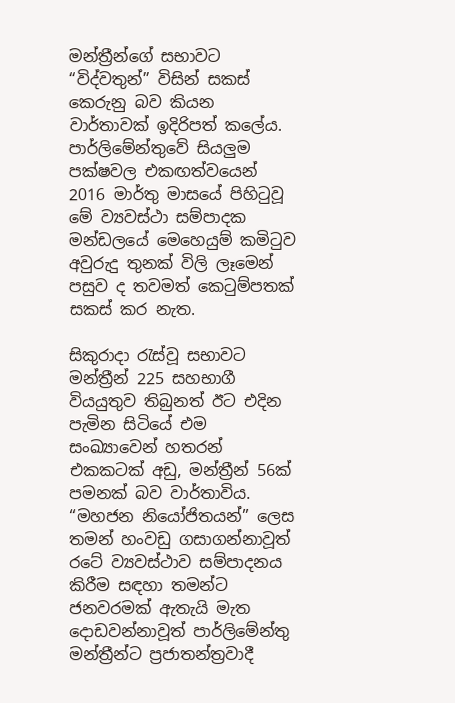මන්ත්‍රීන්ගේ සභාවට “විද්වතුන්” විසින් සකස් කෙරුනු බව කියන වාර්තාවක් ඉදිරිපත් කලේය. පාර්ලිමේන්තුවේ සියලුම පක්ෂවල එකඟත්වයෙන් 2016 මාර්තු මාසයේ පිහිටුවූ මේ ව්‍යවස්ථා සම්පාදක මන්ඩලයේ මෙහෙයුම් කමිටුව අවුරුදු තුනක් විලි ලෑමෙන් පසුව ද තවමත් කෙටුම්පතක් සකස් කර නැත.

සිකුරාදා රැස්වූ සභාවට මන්ත්‍රීන් 225 සහභාගී වියයුතුව තිබුනත් ඊට එදින පැමින සිටියේ එම සංඛ්‍යාවෙන් හතරන් එකකටක් අඩු, මන්ත්‍රීන් 56ක් පමනක් බව වාර්තාවිය. “මහජන නියෝජිතයන්” ලෙස තමන් හංවඩු ගසාගන්නාවූත් රටේ ව්‍යවස්ථාව සම්පාදනය කිරීම සඳහා තමන්ට ජනවරමක් ඇතැයි මැත දොඩවන්නාවූත් පාර්ලිමේන්තු මන්ත්‍රීන්ට ප්‍රජාතන්ත්‍රවාදී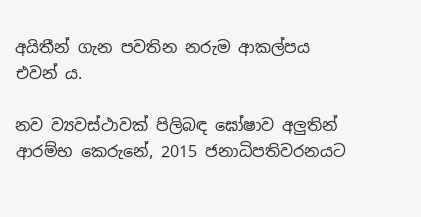අයිතීන් ගැන පවතින නරුම ආකල්පය එවන් ය.

නව ව්‍යවස්ථාවක් පිලිබඳ ඝෝෂාව අලුතින් ආරම්භ කෙරුනේ, 2015 ජනාධිපතිවරනයට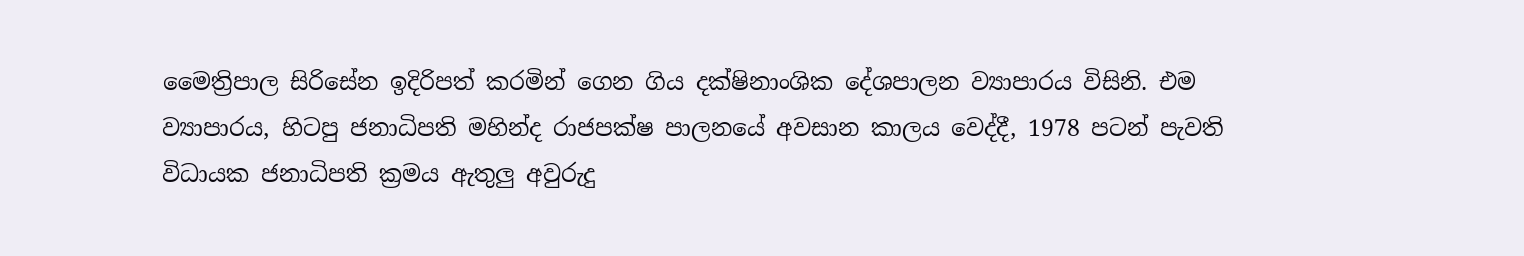මෛත්‍රිපාල සිරිසේන ඉදිරිපත් කරමින් ගෙන ගිය දක්ෂිනාංශික දේශපාලන ව්‍යාපාරය විසිනි. එම ව්‍යාපාරය, හිටපු ජනාධිපති මහින්ද රාජපක්ෂ පාලනයේ අවසාන කාලය වෙද්දී, 1978 පටන් පැවති විධායක ජනාධිපති ක්‍රමය ඇතුලු අවුරුදු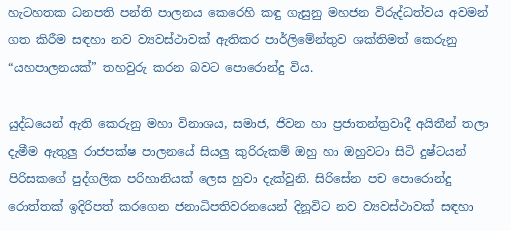හැටහතක ධනපති පන්ති පාලනය කෙරෙහි කඳු ගැසුනු මහජන විරුද්ධත්වය අවමන් ගත කිරීම සඳහා නව ව්‍යවස්ථාවක් ඇතිකර පාර්ලිමේන්තුව ශක්තිමත් කෙරුනු “යහපාලනයක්” තහවුරු කරන බවට පොරොන්දු විය.

යුද්ධයෙන් ඇති කෙරුනු මහා විනාශය, සමාජ, ජිවන හා ප්‍රජාතන්ත්‍රවාදී අයිතීන් තලා දැමීම ඇතුලු රාජපක්ෂ පාලනයේ සියලු කුරිරුකම් ඔහු හා ඔහුවටා සිටි දුෂ්ටයන් පිරිසකගේ පුද්ගලික පරිහානියක් ලෙස හුවා දැක්වුනි. සිරිසේන පච පොරොන්දු රොත්තක් ඉදිරිපත් කරගෙන ජනාධිපතිවරනයෙන් දිනූවිට නව ව්‍යවස්ථාවක් සඳහා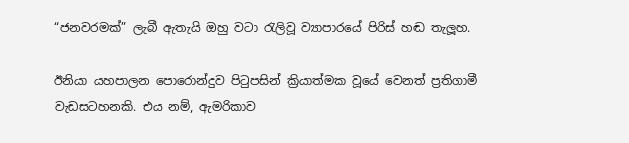“ජනවරමක්” ලැබී ඇතැයි ඔහු වටා රැලිවූ ව්‍යාපාරයේ පිරිස් හඬ තැලූහ.

ඊනියා යහපාලන පොරොන්දුව පිටුපසින් ක්‍රියාත්මක වූයේ වෙනත් ප්‍රතිගාමී වැඩසටහනකි. එය නම්, ඇමරිකාව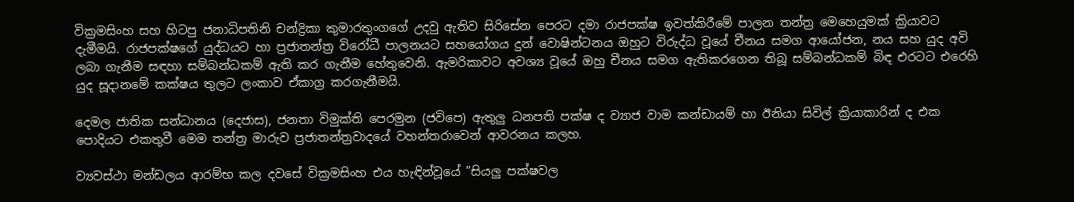වික්‍රමසිංහ සහ හිටපු ජනාධිපතිනි චන්ද්‍රිකා කුමාරතුංගගේ උදවු ඇතිව සිරිසේන පෙරට දමා රාජපක්ෂ ඉවත්කිරීමේ පාලන තන්ත්‍ර මෙහෙයුමක් ක්‍රියාවට දැමීමයි. රාජපක්ෂගේ යුද්ධයට හා ප්‍රජාතන්ත්‍ර විරෝධී පාලනයට සහයෝගය දුන් වොෂින්ටනය ඔහුට විරුද්ධ වූයේ චීනය සමග ආයෝජන, නය සහ යුද අවි ලබා ගැනීම සඳහා සම්බන්ධකම් ඇති කර ගැනීම හේතුවෙනි. ඇමරිකාවට අවශ්‍ය වූයේ ඔහු චීනය සමග ඇතිකරගෙන තිබූ සම්බන්ධකම් බිඳ එරටට එරෙහි යුද සූදානමේ කක්ෂය තුලට ලංකාව ඒකාග්‍ර කරගැනීමයි.

දෙමල ජාතික සන්ධානය (දෙජාස), ජනතා විමුක්ති පෙරමුන (ජවිපෙ) ඇතුලු ධනපති පක්ෂ ද ව්‍යාජ වාම කන්ඩායම් හා ඊනියා සිවිල් ක්‍රියාකාරින් ද එක පොදියට එකතුවී මෙම තන්ත්‍ර මාරුව ප්‍රජාතන්ත්‍රවාදයේ වහන්තරාවෙන් ආවරනය කලහ.

ව්‍යවස්ථා මන්ඩලය ආරම්භ කල දවසේ වික්‍රමසිංහ එය හැඳින්වූයේ ”සියලු පක්ෂවල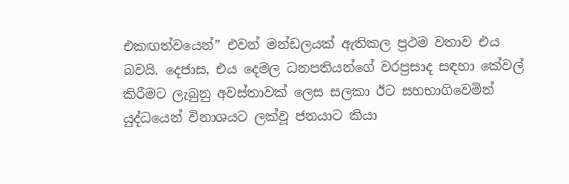එකඟත්වයෙන්” එවන් මන්ඩලයක් ඇතිකල ප්‍රථම වතාව එය බවයි. දෙජාස, එය දෙමල ධනපතියන්ගේ වරප්‍රසාද සඳහා කේවල් කිරීමට ලැබුනු අවස්තාවක් ලෙස සලකා ඊට සහභාගිවෙමින් යුද්ධයෙන් විනාශයට ලක්වූ ජනයාට කියා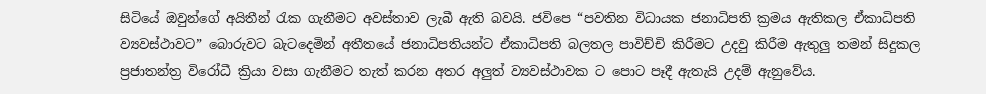සිටියේ ඔවුන්ගේ අයිතීන් රැක ගැනීමට අවස්තාව ලැබී ඇති බවයි. ජවිපෙ “පවතින විධායක ජනාධිපති ක්‍රමය ඇතිකල ඒකාධිපති ව්‍යවස්ථාවට” බොරුවට බැටදෙමින් අතීතයේ ජනාධිපතියන්ට ඒකාධිපති බලතල පාවිච්චි කිරීමට උදවු කිරීම ඇතුලු තමන් සිදුකල ප්‍රජාතන්ත්‍ර විරෝධී ක්‍රියා වසා ගැනීමට තැත් කරන අතර අලුත් ව්‍යවස්ථාවක ට පොට පෑදී ඇතැයි උදම් ඇනුවේය.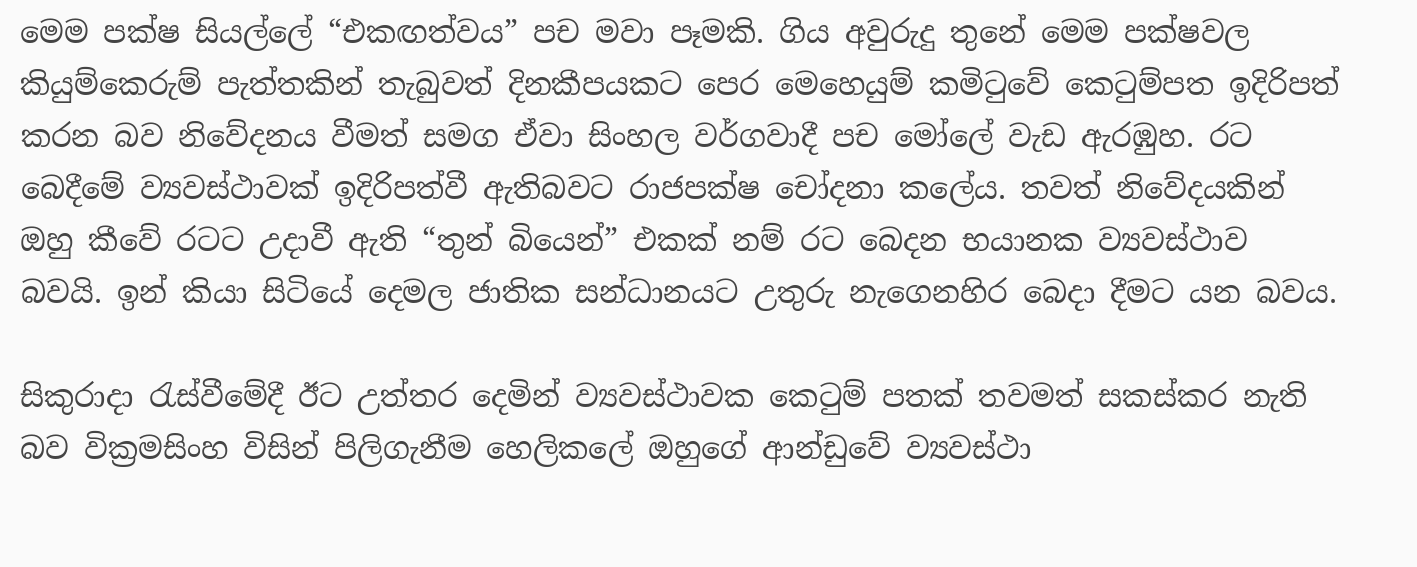මෙම පක්ෂ සියල්ලේ “එකඟත්වය” පච මවා පෑමකි. ගිය අවුරුදු තුනේ මෙම පක්ෂවල කියුම්කෙරුම් පැත්තකින් තැබුවත් දිනකීපයකට පෙර මෙහෙයුම් කමිටුවේ කෙටුම්පත ඉදිරිපත් කරන බව නිවේදනය වීමත් සමග ඒවා සිංහල වර්ගවාදී පච මෝලේ වැඩ ඇරඹුහ. රට බෙදීමේ ව්‍යවස්ථාවක් ඉදිරිපත්වී ඇතිබවට රාජපක්ෂ චෝදනා කලේය. තවත් නිවේදයකින් ඔහු කීවේ රටට උදාවී ඇති “තුන් බියෙන්” එකක් නම් රට බෙදන භයානක ව්‍යවස්ථාව බවයි. ඉන් කියා සිටියේ දෙමල ජාතික සන්ධානයට උතුරු නැගෙනහිර බෙදා දීමට යන බවය.

සිකුරාදා රැස්වීමේදී ඊට උත්තර දෙමින් ව්‍යවස්ථාවක කෙටුම් පතක් තවමත් සකස්කර නැති බව වික්‍රමසිංහ විසින් පිලිගැනීම හෙලිකලේ ඔහුගේ ආන්ඩුවේ ව්‍යවස්ථා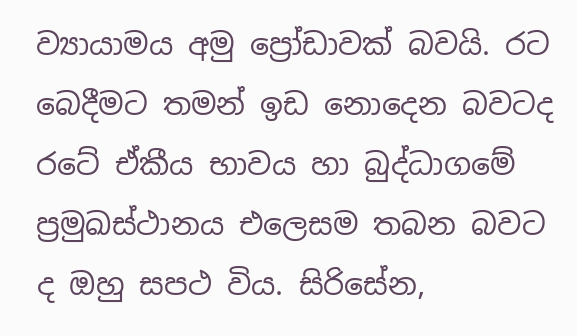ව්‍යායාමය අමු ප්‍රෝඩාවක් බවයි. රට බෙදීමට තමන් ඉඩ නොදෙන බවටද රටේ ඒකීය භාවය හා බුද්ධාගමේ ප්‍රමුඛස්ථානය එලෙසම තබන බවට ද ඔහු සපථ විය. සිරිසේන,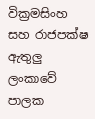වික්‍රමසිංහ සහ රාජපක්ෂ ඇතුලු ලංකාවේ පාලක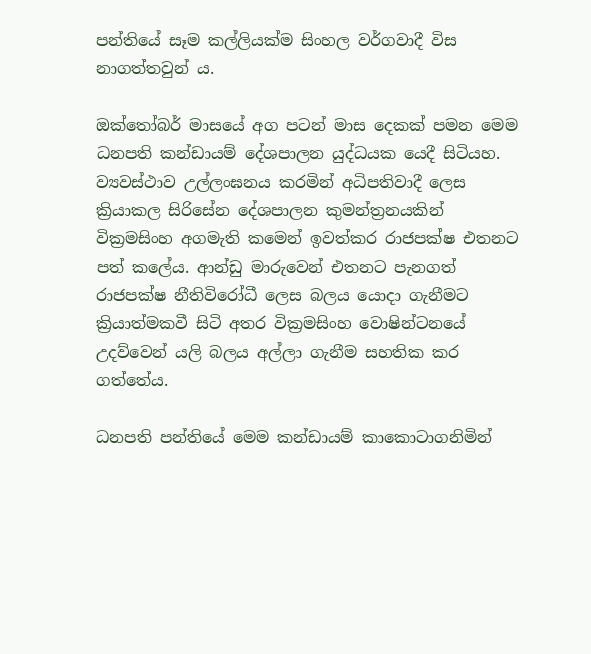පන්තියේ සෑම කල්ලියක්ම සිංහල වර්ගවාදී විස නාගත්තවුන් ය.

ඔක්තෝබර් මාසයේ අග පටන් මාස දෙකක් පමන මෙම ධනපති කන්ඩායම් දේශපාලන යුද්ධයක යෙදී සිටියහ. ව්‍යවස්ථාව උල්ලංඝනය කරමින් අධිපතිවාදී ලෙස ක්‍රියාකල සිරිසේන දේශපාලන කුමන්ත්‍රනයකින් වික්‍රමසිංහ අගමැති කමෙන් ඉවත්කර රාජපක්ෂ එතනට පත් කලේය. ආන්ඩු මාරුවෙන් එතනට පැනගත් රාජපක්ෂ නීතිවිරෝධී ලෙස බලය යොදා ගැනීමට ක්‍රියාත්මකවී සිටි අතර වික්‍රමසිංහ වොෂින්ටනයේ උදව්වෙන් යලි බලය අල්ලා ගැනීම සහතික කර ගත්තේය.

ධනපති පන්තියේ මෙම කන්ඩායම් කාකොටාගනිමින්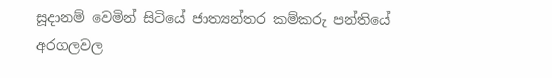සූදානම් වෙමින් සිටියේ ජාත්‍යන්තර කම්කරු පන්තියේ අරගලවල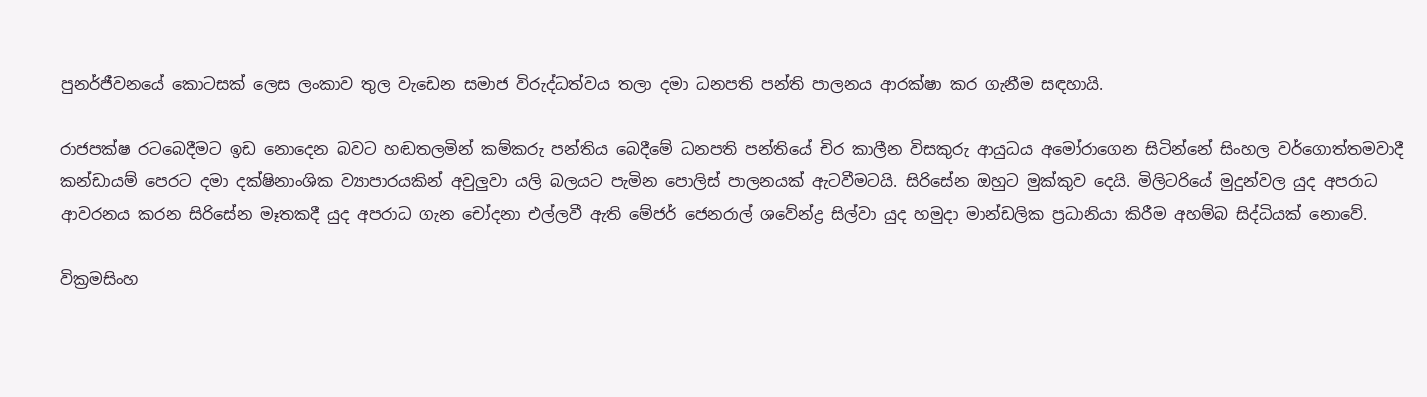පුනර්ජීවනයේ කොටසක් ලෙස ලංකාව තුල වැඩෙන සමාජ විරුද්ධත්වය තලා දමා ධනපති පන්ති පාලනය ආරක්ෂා කර ගැනීම සඳහායි.

රාජපක්ෂ රටබෙදීමට ඉඩ නොදෙන බවට හඬතලමින් කම්කරු පන්තිය බෙදීමේ ධනපති පන්තියේ චිර කාලීන විසකුරු ආයුධය අමෝරාගෙන සිටින්නේ සිංහල වර්ගොත්තමවාදී කන්ඩායම් පෙරට දමා දක්ෂිනාංශික ව්‍යාපාරයකින් අවුලුවා යලි බලයට පැමින පොලිස් පාලනයක් ඇටවීමටයි. සිරිසේන ඔහුට මුක්කුව දෙයි. මිලිටරියේ මුදුන්වල යුද අපරාධ ආවරනය කරන සිරිසේන මෑතකදී යුද අපරාධ ගැන චෝදනා එල්ලවී ඇති මේජර් ජෙනරාල් ශවේන්ද්‍ර සිල්වා යුද හමුදා මාන්ඩලික ප්‍රධානියා කිරීම අහම්බ සිද්ධියක් නොවේ.

වික්‍රමසිංහ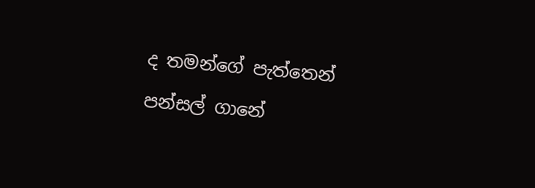ද තමන්ගේ පැත්තෙන් පන්සල් ගානේ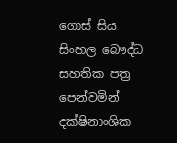ගොස් සිය සිංහල බෞද්ධ සහතික පත්‍ර පෙන්වමින් දක්ෂිනාංශික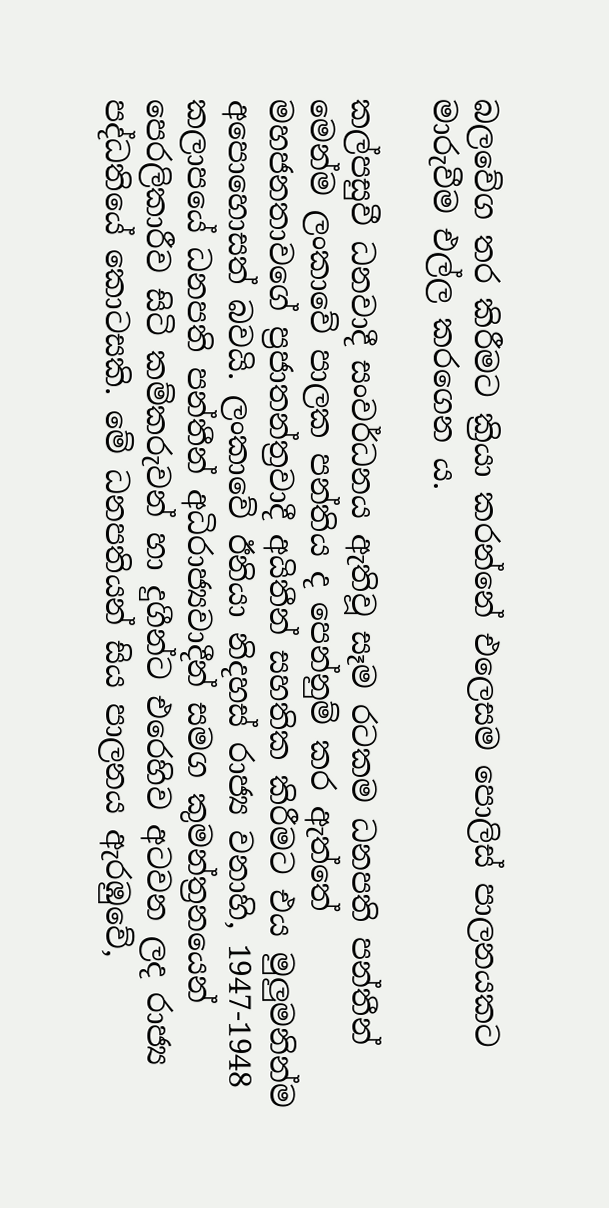බලවේග තර කිරීමට ක්‍රියා කරන්නේ එලෙසම පොලිස් පාලනයකට මාරුවීම එල්ල කරගෙන ය.

කල්පසුවී ධනවාදී සංවර්ධනය ඇතිවූ සෑම රටකම ධනපති පන්තීන් මෙන්ම ලංකාවේ පාලක පන්තිය ද පෙන්නුම් කර ඇත්තේ මහජනතාවගේ ප්‍රජාතන්ත්‍රවාදී අයිතීන් සහතික කිරීමට එය මුලුමනින්ම අපොහොසත් බවයි. ලංකාවේ ඊනියා නිදහස් රාජ්‍ය වනාහි, 1947-1948 කලාපයේ ධනපති පන්තීන් අධිරාජ්‍යවාදීන් සමග කුමන්ත්‍රනයෙන් පෙරලිකාරීව සිටි කම්කරුවන් හා දුගීන්ට එරෙහිව අටවන ලද රාජ්‍ය පද්ධතියේ කොටසකි. මේ ධනපතියන් සිය පාලනය ඇරඹුවේ,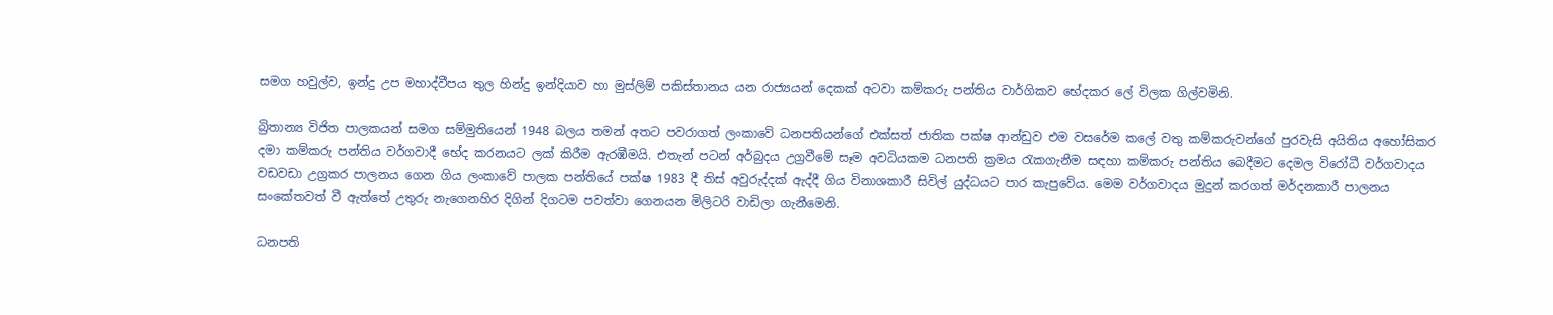සමග හවුල්ව, ඉන්දු උප මහාද්වීපය තුල හින්දු ඉන්දියාව හා මුස්ලිම් පකිස්තානය යන රාජ්‍යයන් දෙකක් අටවා කම්කරු පන්තිය වාර්ගිකව භේදකර ලේ විලක ගිල්වමිනි.

බ්‍රිතාන්‍ය විජිත පාලකයන් සමග සම්මුතියෙන් 1948 බලය තමන් අතට පවරාගත් ලංකාවේ ධනපතියන්ගේ එක්සත් ජාතික පක්ෂ ආන්ඩුව එම වසරේම කලේ වතු කම්කරුවන්ගේ පුරවැසි අයිතිය අහෝසිකර දමා කම්කරු පන්තිය වර්ගවාදී භේද කරනයට ලක් කිරීම ඇරඹීමයි. එතැන් පටන් අර්බුදය උග්‍රවීමේ සෑම අවධියකම ධනපති ක්‍රමය රැකගැනීම සඳහා කම්කරු පන්තිය බෙදීමට දෙමල විරෝධී වර්ගවාදය වඩවඩා උග්‍රකර පාලනය ගෙන ගිය ලංකාවේ පාලක පන්තියේ පක්ෂ 1983 දී තිස් අවුරුද්දක් ඇද්දී ගිය විනාශකාරී සිවිල් යුද්ධයට පාර කැපුවේය. මෙම වර්ගවාදය මුදුන් කරගත් මර්දනකාරී පාලනය සංකේතවත් වී ඇත්තේ උතුරු නැගෙනහිර දිගින් දිගටම පවත්වා ගෙනයන මිලිටරි වාඩිලා ගැනීමෙනි.

ධනපති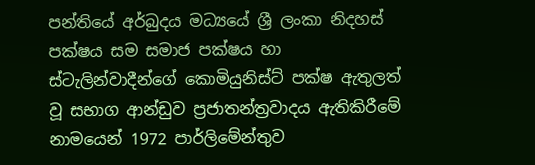පන්තියේ අර්බුදය මධ්‍යයේ ශ්‍රී ලංකා නිදහස් පක්ෂය සම සමාජ පක්ෂය හා ස්ටැලින්වාදීන්ගේ කොමියුනිස්ට් පක්ෂ ඇතුලත් වූ සභාග ආන්ඩුව ප්‍රජාතන්ත්‍රවාදය ඇතිකිරීමේ නාමයෙන් 1972 පාර්ලිමේන්තුව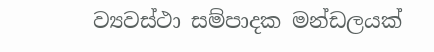ව්‍යවස්ථා සම්පාදක මන්ඩලයක්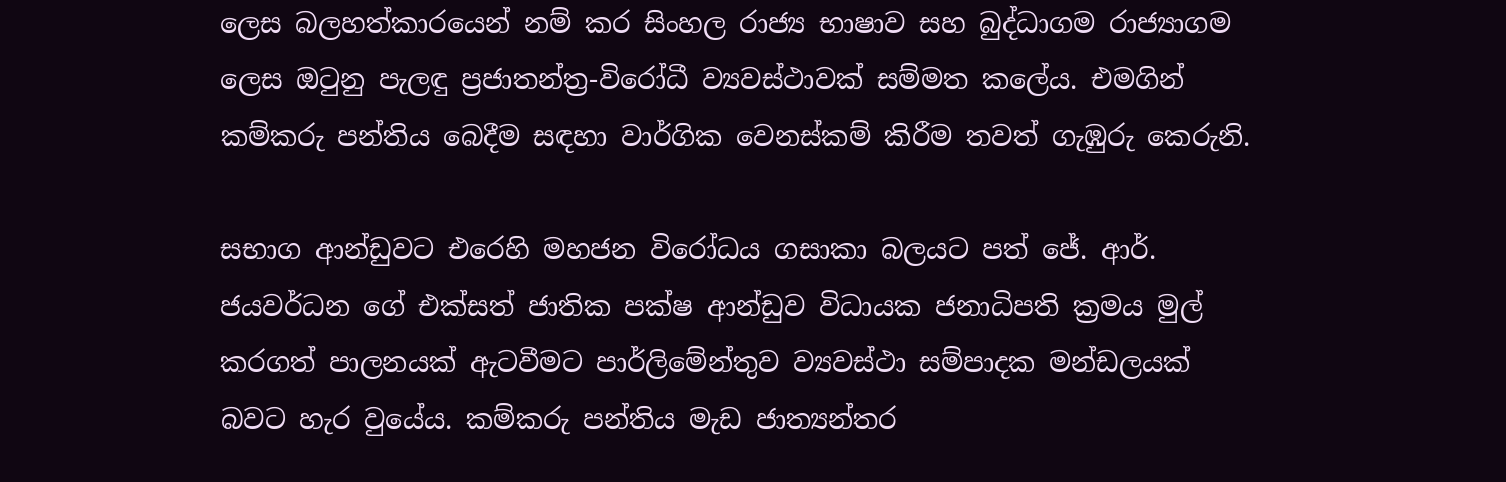ලෙස බලහත්කාරයෙන් නම් කර සිංහල රාජ්‍ය භාෂාව සහ බුද්ධාගම රාජ්‍යාගම ලෙස ඔටුනු පැලඳු ප්‍රජාතන්ත්‍ර-විරෝධී ව්‍යවස්ථාවක් සම්මත කලේය. එමගින් කම්කරු පන්තිය බෙදීම සඳහා වාර්ගික වෙනස්කම් කිරීම තවත් ගැඹුරු කෙරුනි.

සභාග ආන්ඩුවට එරෙහි මහජන විරෝධය ගසාකා බලයට පත් ජේ. ආර්. ජයවර්ධන ගේ එක්සත් ජාතික පක්ෂ ආන්ඩුව විධායක ජනාධිපති ක්‍රමය මුල් කරගත් පාලනයක් ඇටවීමට පාර්ලිමේන්තුව ව්‍යවස්ථා සම්පාදක මන්ඩලයක් බවට හැර වුයේය. කම්කරු පන්තිය මැඩ ජාත්‍යන්තර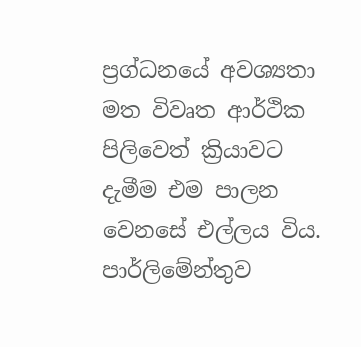ප්‍රග්ධනයේ අවශ්‍යතා මත විවෘත ආර්ථික පිලිවෙත් ක්‍රියාවට දැමීම එම පාලන වෙනසේ එල්ලය විය. පාර්ලිමේන්තුව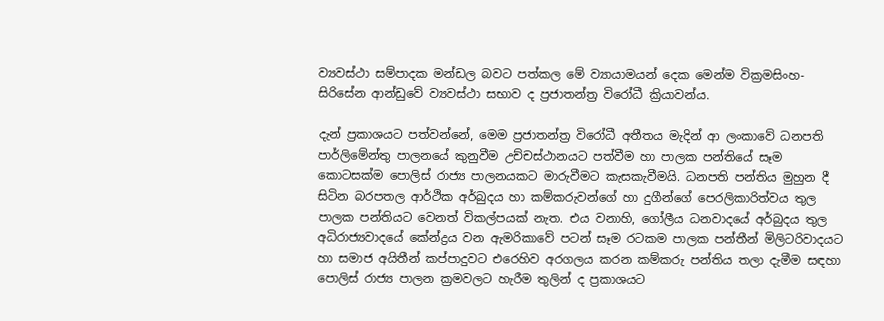ව්‍යවස්ථා සම්පාදක මන්ඩල බවට පත්කල මේ ව්‍යායාමයන් දෙක මෙන්ම වික්‍රමසිංහ-සිරිසේන ආන්ඩුවේ ව්‍යවස්ථා සභාව ද ප්‍රජාතන්ත්‍ර විරෝධී ක්‍රියාවන්ය.

දැන් ප්‍රකාශයට පත්වන්නේ, මෙම ප්‍රජාතන්ත්‍ර විරෝධී අතීතය මැදින් ආ ලංකාවේ ධනපති පාර්ලිමේන්තු පාලනයේ කුනුවීම උච්චස්ථානයට පත්වීම හා පාලක පන්තියේ සෑම කොටසක්ම පොලිස් රාජ්‍ය පාලනයකට මාරුවීමට කැසකැවීමයි. ධනපති පන්තිය මුහුන දී සිටින බරපතල ආර්ථික අර්බුදය හා කම්කරුවන්ගේ හා දුගීන්ගේ පෙරලිකාරිත්වය තුල පාලක පන්තියට වෙනත් විකල්පයක් නැත. එය වනාහි, ගෝලීය ධනවාදයේ අර්බුදය තුල අධිරාජ්‍යවාදයේ කේන්ද්‍රය වන ඇමරිකාවේ පටන් සෑම රටකම පාලක පන්තීන් මිලිටරිවාදයට හා සමාජ අයිතීන් කප්පාදුවට එරෙහිව අරගලය කරන කම්කරු පන්තිය තලා දැමීම සඳහා පොලිස් රාජ්‍ය පාලන ක්‍රමවලට හැරීම තුලින් ද ප්‍රකාශයට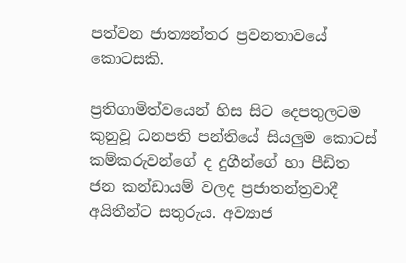පත්වන ජාත්‍යන්තර ප්‍රවනතාවයේ කොටසකි.

ප්‍රතිගාමිත්වයෙන් හිස සිට දෙපතුලටම කුනුවූ ධනපති පන්තියේ සියලුම කොටස් කම්කරුවන්ගේ ද දුගීන්ගේ හා පීඩිත ජන කන්ඩායම් වලද ප්‍රජාතන්ත්‍රවාදී අයිතීන්ට සතුරුය. අව්‍යාජ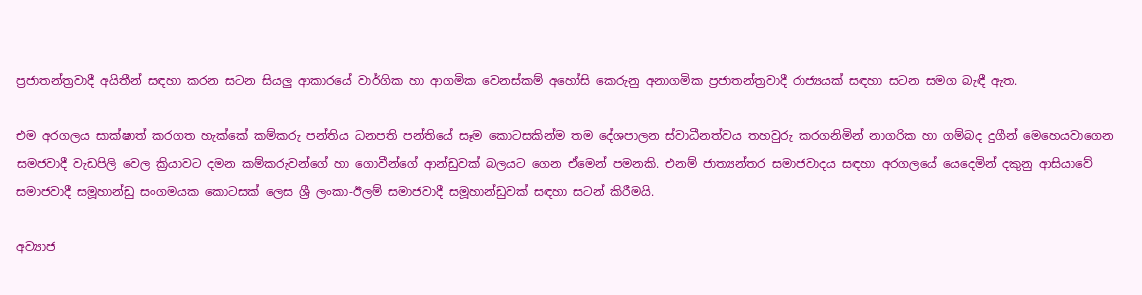ප්‍රජාතන්ත්‍රවාදී අයිතීන් සඳහා කරන සටන සියලු ආකාරයේ වාර්ගික හා ආගමික වෙනස්කම් අහෝසි කෙරුනු අනාගමික ප්‍රජාතන්ත්‍රවාදී රාජ්‍යයක් සඳහා සටන සමග බැඳී ඇත.

එම අරගලය සාක්ෂාත් කරගත හැක්කේ කම්කරු පන්තිය ධනපති පන්තියේ සෑම කොටසකින්ම තම දේශපාලන ස්වාධීනත්වය තහවුරු කරගනිමින් නාගරික හා ගම්බද දුගීන් මෙහෙයවාගෙන සමජවාදී වැඩපිලි වෙල ක්‍රියාවට දමන කම්කරුවන්ගේ හා ගොවීන්ගේ ආන්ඩුවක් බලයට ගෙන ඒමෙන් පමනකි. එනම් ජාත්‍යන්තර සමාජවාදය සඳහා අරගලයේ යෙදෙමින් දකුනු ආසියාවේ සමාජවාදී සමූහාන්ඩු සංගමයක කොටසක් ලෙස ශ්‍රී ලංකා-ඊලම් සමාජවාදී සමූහාන්ඩුවක් සඳහා සටන් කිරීමයි.

අව්‍යාජ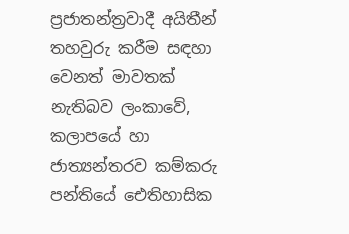ප්‍රජාතන්ත්‍රවාදී අයිතීන් තහවුරු කරීම සඳහා වෙනත් මාවතක් නැතිබව ලංකාවේ, කලාපයේ හා ජාත්‍යන්තරව කම්කරු පන්තියේ ඓතිහාසික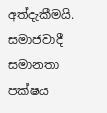අත්දැකීමයි. සමාජවාදී සමානතා පක්ෂය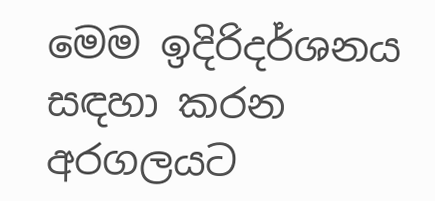මෙම ඉදිරිදර්ශනය සඳහා කරන අරගලයට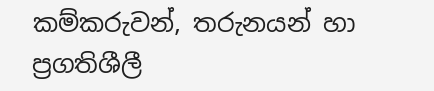කම්කරුවන්, තරුනයන් හා ප්‍රගතිශීලී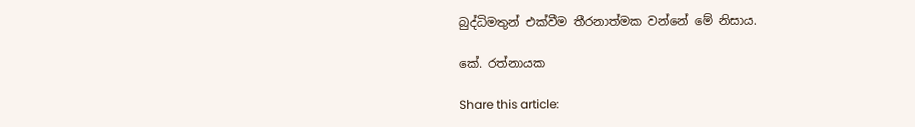බුද්ධිමතුන් එක්වීම තීරනාත්මක වන්නේ මේ නිසාය.

කේ. රත්නායක

Share this article: